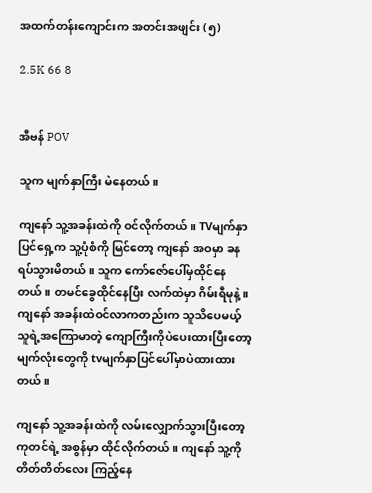အထက်တန်းကျောင်းက အတင်းအဖျင်း (၅)

2.5K 66 8


အီဗန် POV

သူက မျက်နှာကြီး မဲနေတယ်။

ကျနော် သူ့အခန်းထဲကို ဝင်လိုက်တယ်။ TVမျက်နှာပြင်ရှေ့က သူ့ပုံစံကို မြင်တော့ ကျနော် အဝမှာ ခန ရပ်သွားမိတယ်။ သူက ကော်ဇော်ပေါ်မှထိုင်နေတယ်။ တမင်‌ခွေ‌ထိုင်နေပြီး လက်ထဲမှာ ဂိမ်းရီမုနဲ့။ ကျနော် အခန်းထဲဝင်လာကတည်းက သူသိပေမယ့် သူရဲ့အကြောမာတဲ့ ကျောကြီးကိုပဲပေးထားပြီးတော့ မျက်လုံးတွေကို tvမျက်နှာပြင်ပေါ်မှာပဲထားထားတယ်။

ကျနော် သူ့အခန်းထဲကို လမ်းလျှောက်သွားပြီးတော့ ကုတင်ရဲ့ အစွန်မှာ ထိုင်လိုက်တယ်။ ကျနော် သူ့ကို တိတ်တိတ်လေး ကြည့်နေ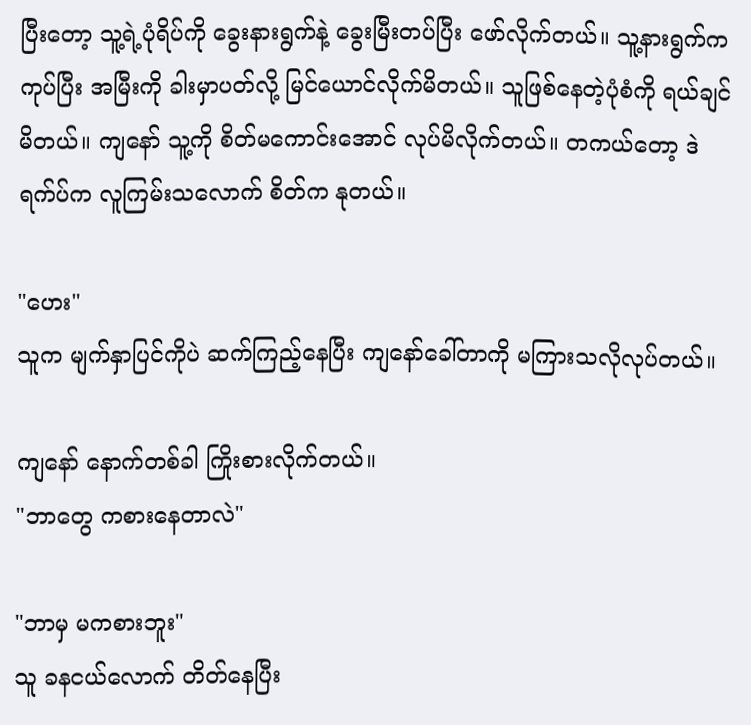ပြီးတော့ သူ့ရဲ့ပုံရိပ်ကို ခွေးနားရွက်နဲ့ ခွေးမြီးတပ်ပြီး ဖော်လိုက်တယ်။ သူ့နားရွက်က ကုပ်ပြီး အမြီးကို ခါးမှာပတ်လို့ မြင်ယောင်လိုက်မိတယ်။ သူဖြစ်နေတဲ့ပုံစံကို ရယ်ချင်မိတယ်။ ကျနော် သူ့ကို စိတ်မကောင်းအောင် လုပ်မိလိုက်တယ်။ တကယ်တော့ ဒဲရက်ပ်က လူကြမ်း‌သလောက် စိတ်က နုတယ်။

"ဟေး"
သူက မျက်နှာပြင်ကိုပဲ ဆက်ကြည့်နေပြီး ‌ကျနော်ခေါ်တာကို မကြားသလိုလုပ်တယ်။

ကျနော် နောက်တစ်ခါ ကြိုးစားလိုက်တယ်။
"ဘာတွေ ကစားနေတာလဲ"

"ဘာမှ မကစားဘူး"
သူ ခနငယ်လောက် တိတ်နေပြီး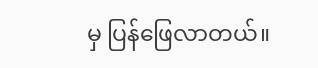မှ ပြန်ဖြေလာတယ်။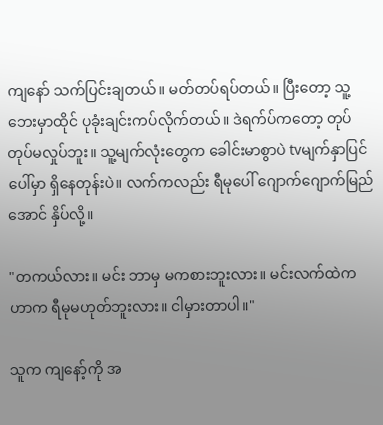ကျနော် သက်ပြင်းချတယ်။ မတ်တပ်ရပ်တယ်။ ပြီးတော့ သူ့ဘေးမှာထိုင် ပုခုံးချင်းကပ်လိုက်တယ်။ ဒဲရက်ပ်ကတော့ တုပ်တုပ်မလှုပ်ဘူး။ သူ့မျက်လုံးတွေက ခေါင်းမာစွာပဲ tvမျက်နှာပြင်ပေါ်မှာ ရှိနေတုန်းပဲ။ လက်ကလည်း ရီမုပေါ် ဂျောက်ဂျောက်မြည်အောင် နှိပ်လို့။

"တကယ်လား။ မင်း ဘာမှ မကစားဘူးလား။ မင်းလက်ထဲကဟာက ရီမုမဟုတ်ဘူးလား။ ငါမှားတာပါ။"

သူက ကျနော့်ကို အ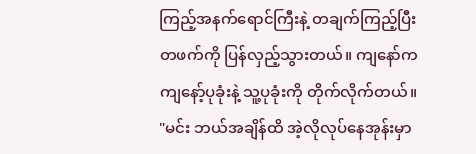ကြည့်အနက်ရောင်ကြီးနဲ့ တချက်ကြည့်ပြီး တဖက်ကို ပြန်လှည့်သွားတယ်။ ကျနော်က ကျနော့်ပုခုံးနဲ့ သူ့ပုခုံးကို တိုက်လိုက်တယ်။
"မင်း ဘယ်အချိန်ထိ အဲ့လိုလုပ်နေအုန်းမှာ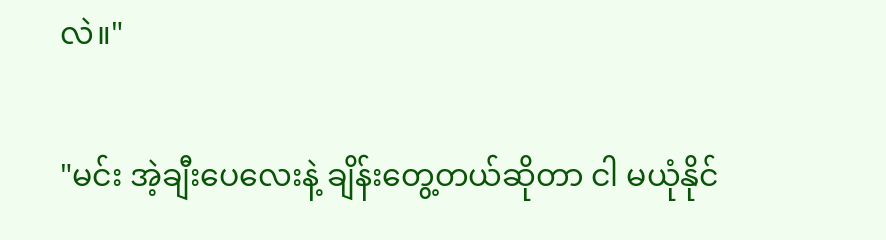လဲ။"

"မင်း အဲ့ချီးပေလေးနဲ့ ချိန်းတွေ့တယ်ဆိုတာ ငါ မယုံနိုင်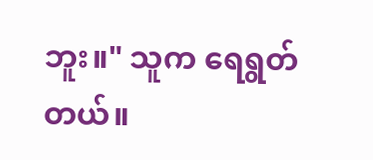ဘူး။" သူက ရေရွတ်တယ်။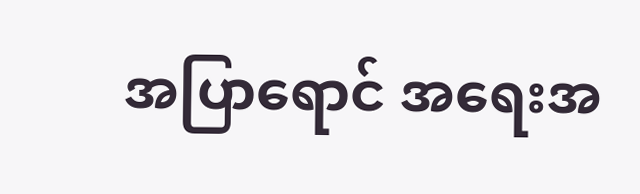အပြာရောင် အရေးအ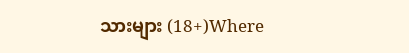သားများ (18+)Where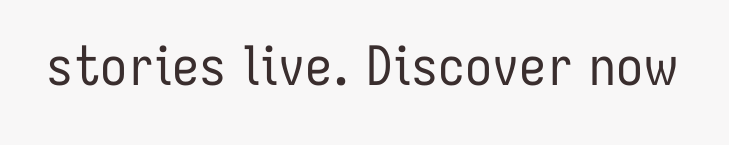stories live. Discover now